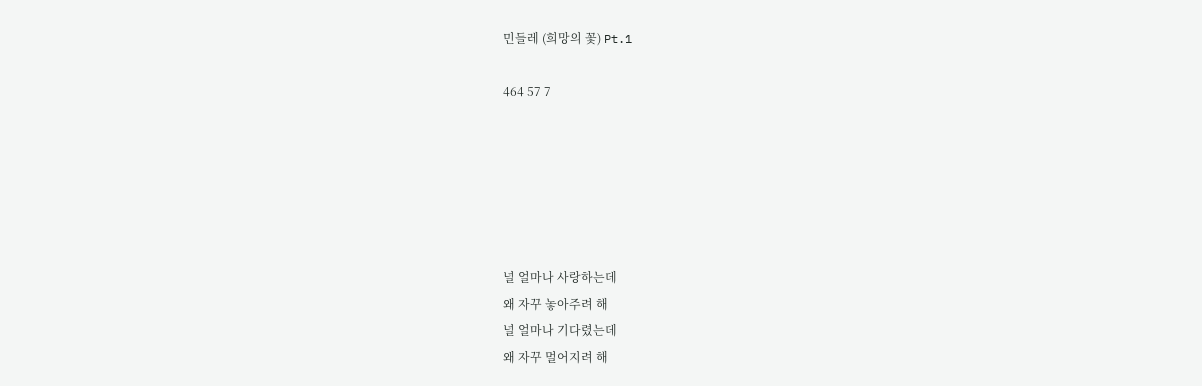민들레 (희망의 꽃) Pt.1

464 57 7






널 얼마나 사랑하는데
왜 자꾸 놓아주려 해
널 얼마나 기다렸는데
왜 자꾸 멀어지려 해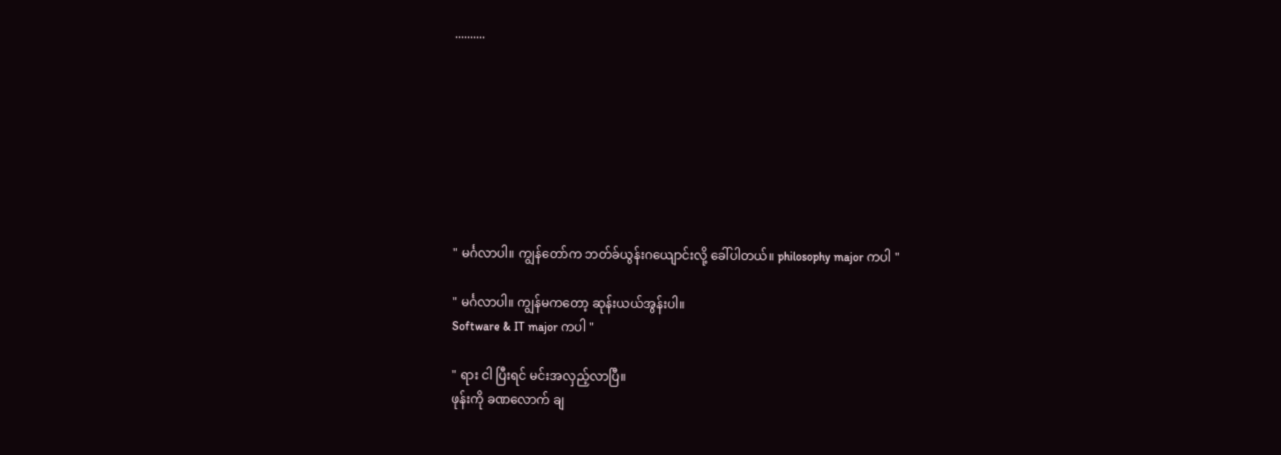..........








" မင်္ဂလာပါ။ ကျွန်တော်က ဘတ်ခ်ယွန်းဂယျောင်းလို့ ခေါ်ပါတယ်။ philosophy major ကပါ "

" မင်္ဂလာပါ။ ကျွန်မကတော့ ဆုန်းယယ်အွန်းပါ။
Software & IT major ကပါ "

" ရား ငါ ပြီးရင် မင်းအလှည့်လာပြီ။
ဖုန်းကို ခဏလောက် ချ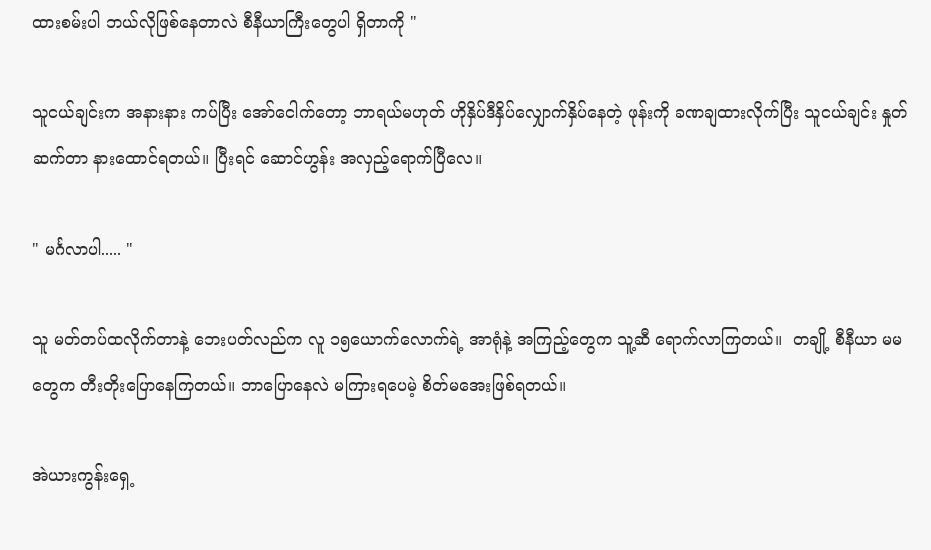ထားစမ်းပါ ဘယ်လိုဖြစ်နေတာလဲ စီနီယာကြီးတွေပါ ရှိတာကို "

သူငယ်ချင်းက အနားနား ကပ်ပြီး အော်ငေါက်တော့ ဘာရယ်မဟုတ် ဟိုနှိပ်ဒီနှိပ်လျှောက်နှိပ်နေတဲ့ ဖုန်းကို ခဏချထားလိုက်ပြီး သူငယ်ချင်း နှုတ်ဆက်တာ နားထောင်ရတယ်။ ပြီးရင် ဆောင်ဟွန်း အလှည့်ရောက်ပြီလေ။

" မင်္ဂလာပါ..... "

သူ မတ်တပ်ထလိုက်တာနဲ့ ဘေးပတ်လည်က လူ ၁၅ယောက်လောက်ရဲ့ အာရုံနဲ့ အကြည့်တွေက သူ့ဆီ ရောက်လာကြတယ်။  တချို့ စီနီယာ မမတွေက တီးတိုးပြောနေကြတယ်။ ဘာပြောနေလဲ မကြားရပေမဲ့ စိတ်မအေးဖြစ်ရတယ်။

အဲယားကွန်းရှေ့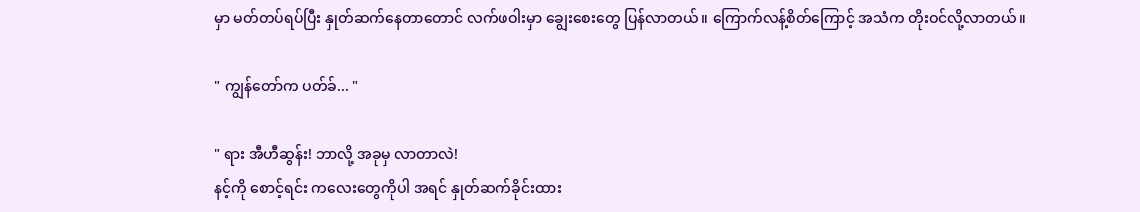မှာ မတ်တပ်ရပ်ပြီး နှုတ်ဆက်နေတာတောင် လက်ဖဝါးမှာ ချွေးစေးတွေ ပြန်လာတယ်။ ကြောက်လန့်စိတ်ကြောင့် အသံက တိုးဝင်လို့လာတယ်။

" ကျွန်တော်က ပတ်ခ်... "

" ရား အီဟီဆွန်း! ဘာလို့ အခုမှ လာတာလဲ!
နင့်ကို စောင့်ရင်း ကလေးတွေကိုပါ အရင် နှုတ်ဆက်ခိုင်းထား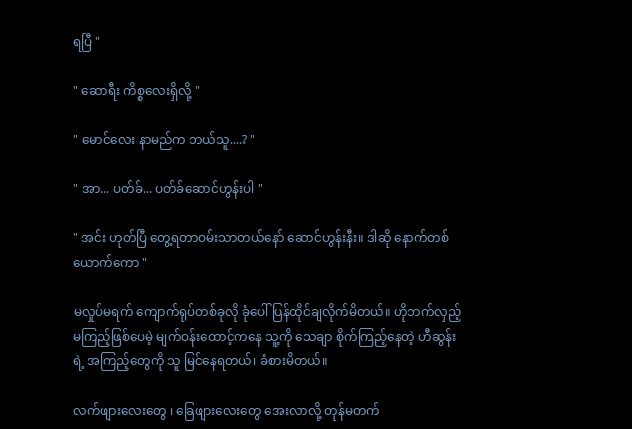ရပြီ "

" ဆောရီး ကိစ္စလေးရှိလို့ "

" မောင်လေး နာမည်က ဘယ်သူ....? "

" အာ... ပတ်ခ်... ပတ်ခ်ဆောင်ဟွန်းပါ "

" အင်း ဟုတ်ပြီ တွေ့ရတာဝမ်းသာတယ်နော် ဆောင်ဟွန်းနီး။ ဒါဆို နောက်တစ်ယောက်ကော "

မလှုပ်မရက် ကျောက်ရုပ်တစ်ခုလို ခုံပေါ် ပြန်ထိုင်ချလိုက်မိတယ်။ ဟိုဘက်လှည့်မကြည့်ဖြစ်ပေမဲ့ မျက်ဝန်းထောင့်ကနေ သူ့ကို သေချာ စိုက်ကြည့်နေတဲ့ ဟီဆွန်းရဲ့ အကြည့်တွေကို သူ မြင်နေရတယ်၊ ခံစားမိတယ်။

လက်ဖျားလေးတွေ ၊ ခြေဖျားလေးတွေ အေးလာလို့ တုန်မတက်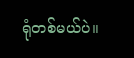ရုံတစ်မယ်ပဲ။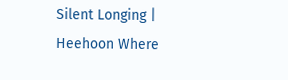Silent Longing | Heehoon Where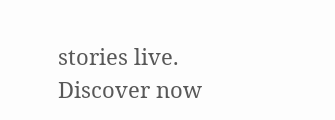stories live. Discover now